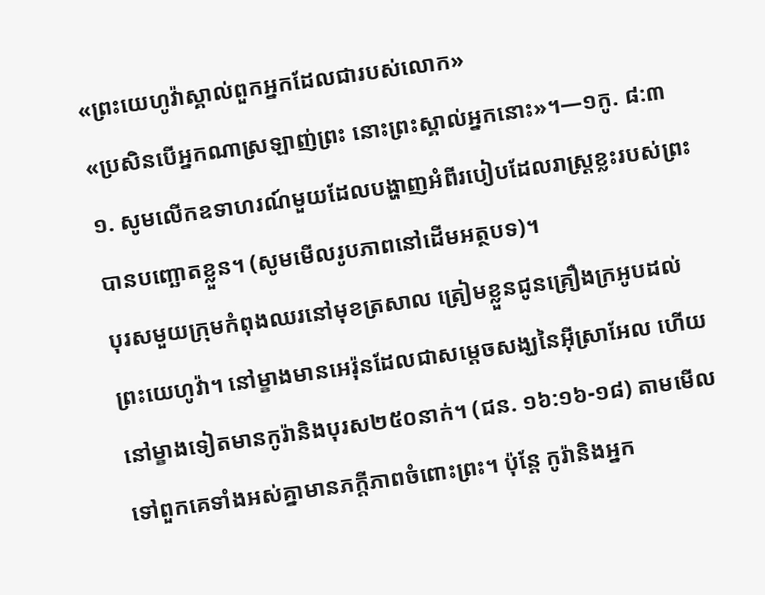«ព្រះយេហូវ៉ាស្គាល់ពួកអ្នកដែលជារបស់លោក»
«ប្រសិនបើអ្នកណាស្រឡាញ់ព្រះ នោះព្រះស្គាល់អ្នកនោះ»។—១កូ. ៨:៣
១. សូមលើកឧទាហរណ៍មួយដែលបង្ហាញអំពីរបៀបដែលរាស្ត្រខ្លះរបស់ព្រះបានបញ្ឆោតខ្លួន។ (សូមមើលរូបភាពនៅដើមអត្ថបទ)។
បុរសមួយក្រុមកំពុងឈរនៅមុខត្រសាល ត្រៀមខ្លួនជូនគ្រឿងក្រអូបដល់ព្រះយេហូវ៉ា។ នៅម្ខាងមានអេរ៉ុនដែលជាសម្ដេចសង្ឃនៃអ៊ីស្រាអែល ហើយនៅម្ខាងទៀតមានកូរ៉ានិងបុរស២៥០នាក់។ (ជន. ១៦:១៦-១៨) តាមមើលទៅពួកគេទាំងអស់គ្នាមានភក្ដីភាពចំពោះព្រះ។ ប៉ុន្តែ កូរ៉ានិងអ្នក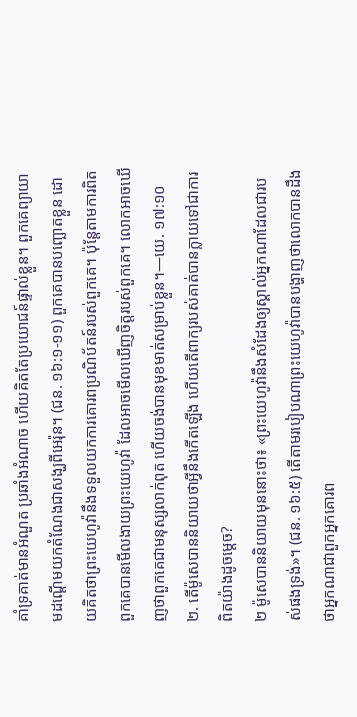គាំទ្រគាត់មានអំណួត ប្រឆាំងអំណាច ហើយគិតតែប្រយោជន៍ផ្ទាល់ខ្លួន។ ពួកគេព្យាយាមដណ្ដើមយកតំណែងជាសង្ឃពីអេរ៉ុន។ (ជន. ១៦:១-១១) ពួកគេបានបញ្ឆោតខ្លួន ដោយគិតថាព្រះយេហូវ៉ានឹងទទួលយកការគោរពប្រណិប័តន៍របស់ពួកគេ។ ប៉ុន្តែតាមការពិត ពួកគេបានមើលងាយព្រះយេហូវ៉ា ដែលអាចមើលឃើញចិត្តរបស់ពួកគេ។ លោកអាចឃើញថាពួកគេជាមនុស្សលាក់ពុត ហើយចង់បានមុខមាត់សម្រាប់ខ្លួន។—យេ. ១៧:១០
២. តើម៉ូសេបាននិយាយថាអ្វីនឹងកើតឡើង ហើយតើពាក្យរបស់គាត់បានក្លាយទៅជាការពិតយ៉ាងដូចម្ដេច?
២ ម៉ូសេបាននិយាយមុននោះថា៖ «ព្រះយេហូវ៉ានឹងសំដែងឲ្យស្គាល់អ្នកណាដែលជារបស់ផងទ្រង់»។ (ជន. ១៦:៥) តើតាមរបៀបណាព្រះយេហូវ៉ាបានបង្ហាញថាលោកបានដឹងថាអ្នកណាជាពួកអ្នកគោរព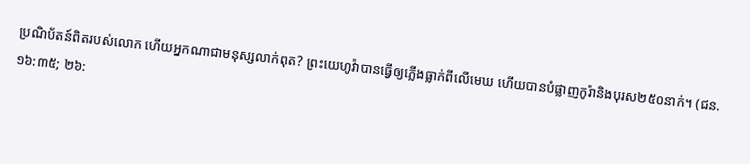ប្រណិប័តន៍ពិតរបស់លោក ហើយអ្នកណាជាមនុស្សលាក់ពុត? ព្រះយេហូវ៉ាបានធ្វើឲ្យភ្លើងធ្លាក់ពីលើមេឃ ហើយបានបំផ្លាញកូរ៉ានិងបុរស២៥០នាក់។ (ជន. ១៦:៣៥; ២៦: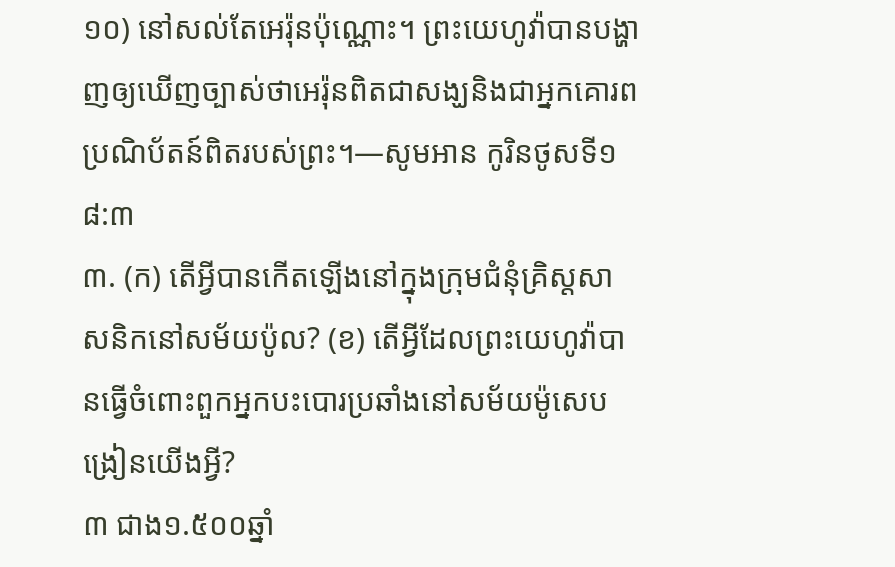១០) នៅសល់តែអេរ៉ុនប៉ុណ្ណោះ។ ព្រះយេហូវ៉ាបានបង្ហាញឲ្យឃើញច្បាស់ថាអេរ៉ុនពិតជាសង្ឃនិងជាអ្នកគោរពប្រណិប័តន៍ពិតរបស់ព្រះ។—សូមអាន កូរិនថូសទី១ ៨:៣
៣. (ក) តើអ្វីបានកើតឡើងនៅក្នុងក្រុមជំនុំគ្រិស្តសាសនិកនៅសម័យប៉ូល? (ខ) តើអ្វីដែលព្រះយេហូវ៉ាបានធ្វើចំពោះពួកអ្នកបះបោរប្រឆាំងនៅសម័យម៉ូសេបង្រៀនយើងអ្វី?
៣ ជាង១.៥០០ឆ្នាំ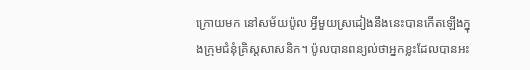ក្រោយមក នៅសម័យប៉ូល អ្វីមួយស្រដៀងនឹងនេះបានកើតឡើងក្នុងក្រុមជំនុំគ្រិស្តសាសនិក។ ប៉ូលបានពន្យល់ថាអ្នកខ្លះដែលបានអះ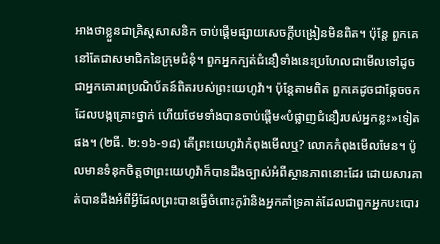អាងថាខ្លួនជាគ្រិស្តសាសនិក ចាប់ផ្ដើមផ្សាយសេចក្ដីបង្រៀនមិនពិត។ ប៉ុន្តែ ពួកគេនៅតែជាសមាជិកនៃក្រុមជំនុំ។ ពួកអ្នកក្បត់ជំនឿទាំងនេះប្រហែលជាមើលទៅដូចជាអ្នកគោរពប្រណិប័តន៍ពិតរបស់ព្រះយេហូវ៉ា។ ប៉ុន្តែតាមពិត ពួកគេដូចជាឆ្កែចចកដែលបង្កគ្រោះថ្នាក់ ហើយថែមទាំងបានចាប់ផ្ដើម«បំផ្លាញជំនឿរបស់អ្នកខ្លះ»ទៀតផង។ (២ធី. ២:១៦-១៨) តើព្រះយេហូវ៉ាកំពុងមើលឬ? លោកកំពុងមើលមែន។ ប៉ូលមានទំនុកចិត្តថាព្រះយេហូវ៉ាក៏បានដឹងច្បាស់អំពីស្ថានភាពនោះដែរ ដោយសារគាត់បានដឹងអំពីអ្វីដែលព្រះបានធ្វើចំពោះកូរ៉ានិងអ្នកគាំទ្រគាត់ដែលជាពួកអ្នកបះបោរ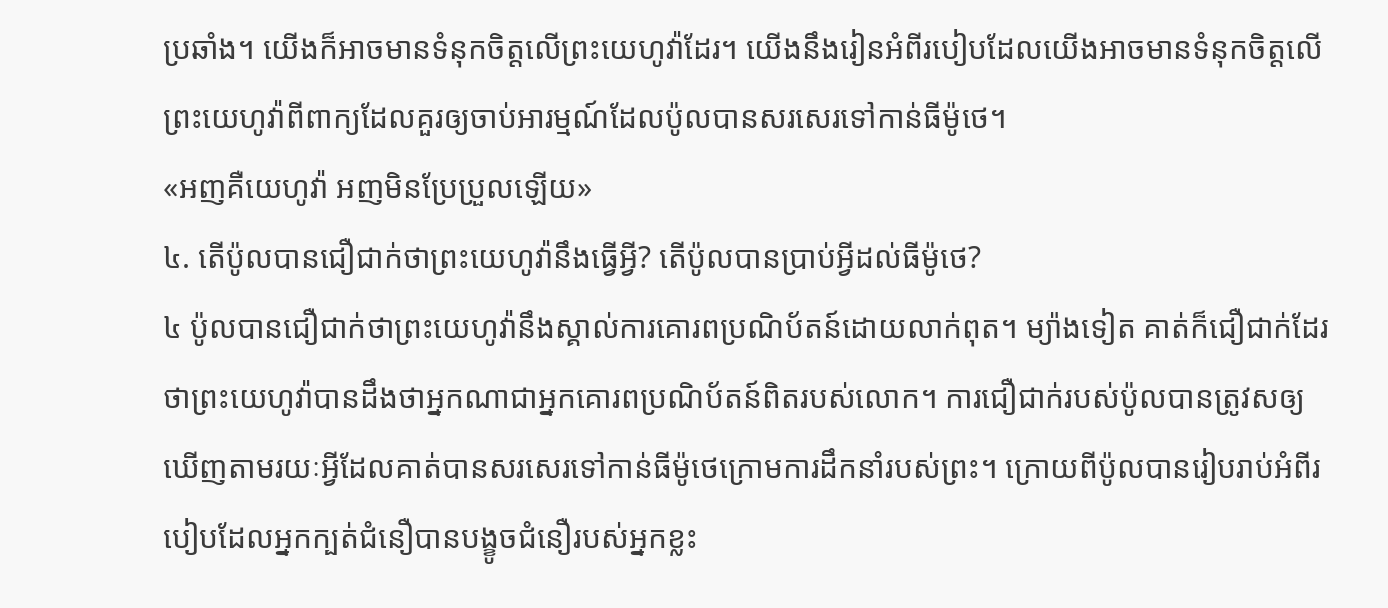ប្រឆាំង។ យើងក៏អាចមានទំនុកចិត្តលើព្រះយេហូវ៉ាដែរ។ យើងនឹងរៀនអំពីរបៀបដែលយើងអាចមានទំនុកចិត្តលើព្រះយេហូវ៉ាពីពាក្យដែលគួរឲ្យចាប់អារម្មណ៍ដែលប៉ូលបានសរសេរទៅកាន់ធីម៉ូថេ។
«អញគឺយេហូវ៉ា អញមិនប្រែប្រួលឡើយ»
៤. តើប៉ូលបានជឿជាក់ថាព្រះយេហូវ៉ានឹងធ្វើអ្វី? តើប៉ូលបានប្រាប់អ្វីដល់ធីម៉ូថេ?
៤ ប៉ូលបានជឿជាក់ថាព្រះយេហូវ៉ានឹងស្គាល់ការគោរពប្រណិប័តន៍ដោយលាក់ពុត។ ម្យ៉ាងទៀត គាត់ក៏ជឿជាក់ដែរថាព្រះយេហូវ៉ាបានដឹងថាអ្នកណាជាអ្នកគោរពប្រណិប័តន៍ពិតរបស់លោក។ ការជឿជាក់របស់ប៉ូលបានត្រូវសឲ្យឃើញតាមរយៈអ្វីដែលគាត់បានសរសេរទៅកាន់ធីម៉ូថេក្រោមការដឹកនាំរបស់ព្រះ។ ក្រោយពីប៉ូលបានរៀបរាប់អំពីរបៀបដែលអ្នកក្បត់ជំនឿបានបង្ខូចជំនឿរបស់អ្នកខ្លះ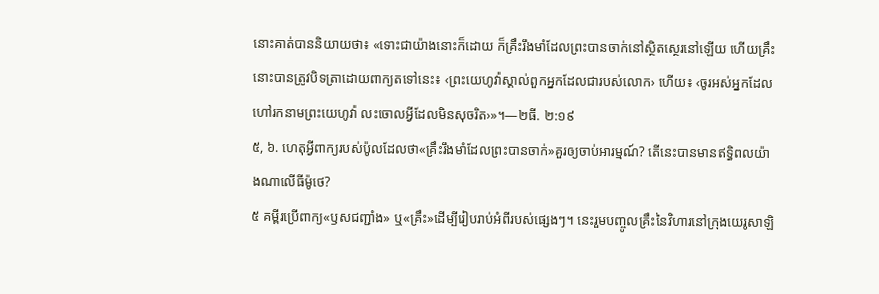នោះគាត់បាននិយាយថា៖ «ទោះជាយ៉ាងនោះក៏ដោយ ក៏គ្រឹះរឹងមាំដែលព្រះបានចាក់នៅស្ថិតស្ថេរនៅឡើយ ហើយគ្រឹះនោះបានត្រូវបិទត្រាដោយពាក្យតទៅនេះ៖ ‹ព្រះយេហូវ៉ាស្គាល់ពួកអ្នកដែលជារបស់លោក› ហើយ៖ ‹ចូរអស់អ្នកដែលហៅរកនាមព្រះយេហូវ៉ា លះចោលអ្វីដែលមិនសុចរិត›»។—២ធី. ២:១៩
៥, ៦. ហេតុអ្វីពាក្យរបស់ប៉ូលដែលថា«គ្រឹះរឹងមាំដែលព្រះបានចាក់»គួរឲ្យចាប់អារម្មណ៍? តើនេះបានមានឥទ្ធិពលយ៉ាងណាលើធីម៉ូថេ?
៥ គម្ពីរប្រើពាក្យ«ឫសជញ្ជាំង» ឬ«គ្រឹះ»ដើម្បីរៀបរាប់អំពីរបស់ផ្សេងៗ។ នេះរួមបញ្ចូលគ្រឹះនៃវិហារនៅក្រុងយេរូសាឡិ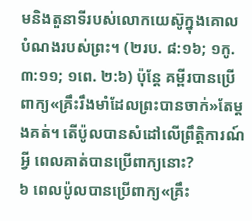មនិងតួនាទីរបស់លោកយេស៊ូក្នុងគោលបំណងរបស់ព្រះ។ (២រប. ៨:១៦; ១កូ. ៣:១១; ១ពេ. ២:៦) ប៉ុន្តែ គម្ពីរបានប្រើពាក្យ«គ្រឹះរឹងមាំដែលព្រះបានចាក់»តែម្ដងគត់។ តើប៉ូលបានសំដៅលើព្រឹត្ដិការណ៍អ្វី ពេលគាត់បានប្រើពាក្យនោះ?
៦ ពេលប៉ូលបានប្រើពាក្យ«គ្រឹះ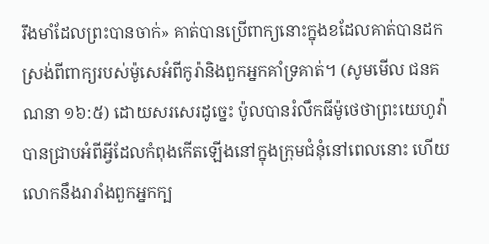រឹងមាំដែលព្រះបានចាក់» គាត់បានប្រើពាក្យនោះក្នុងខដែលគាត់បានដកស្រង់ពីពាក្យរបស់ម៉ូសេអំពីកូរ៉ានិងពួកអ្នកគាំទ្រគាត់។ (សូមមើល ជនគណនា ១៦:៥) ដោយសរសេរដូច្នេះ ប៉ូលបានរំលឹកធីម៉ូថេថាព្រះយេហូវ៉ាបានជ្រាបអំពីអ្វីដែលកំពុងកើតឡើងនៅក្នុងក្រុមជំនុំនៅពេលនោះ ហើយលោកនឹងរារាំងពួកអ្នកក្ប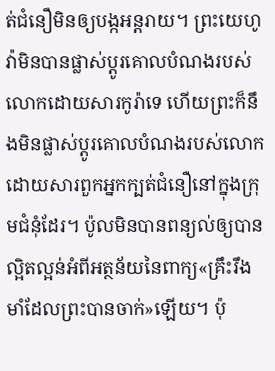ត់ជំនឿមិនឲ្យបង្កអន្តរាយ។ ព្រះយេហូវ៉ាមិនបានផ្លាស់ប្ដូរគោលបំណងរបស់លោកដោយសារកូរ៉ាទេ ហើយព្រះក៏នឹងមិនផ្លាស់ប្ដូរគោលបំណងរបស់លោកដោយសារពួកអ្នកក្បត់ជំនឿនៅក្នុងក្រុមជំនុំដែរ។ ប៉ូលមិនបានពន្យល់ឲ្យបានល្អិតល្អន់អំពីអត្ថន័យនៃពាក្យ«គ្រឹះរឹងមាំដែលព្រះបានចាក់»ឡើយ។ ប៉ុ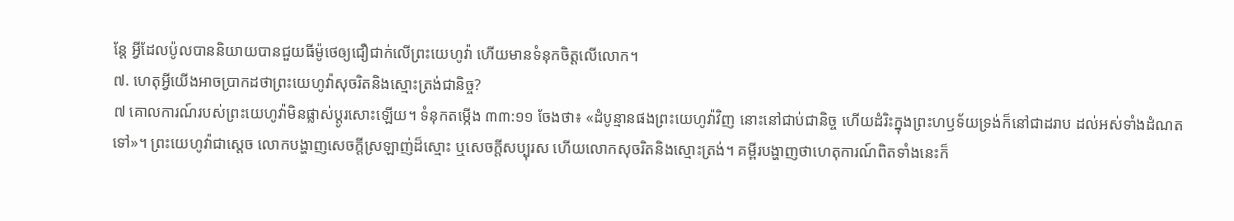ន្តែ អ្វីដែលប៉ូលបាននិយាយបានជួយធីម៉ូថេឲ្យជឿជាក់លើព្រះយេហូវ៉ា ហើយមានទំនុកចិត្តលើលោក។
៧. ហេតុអ្វីយើងអាចប្រាកដថាព្រះយេហូវ៉ាសុចរិតនិងស្មោះត្រង់ជានិច្ច?
៧ គោលការណ៍របស់ព្រះយេហូវ៉ាមិនផ្លាស់ប្ដូរសោះឡើយ។ ទំនុកតម្កើង ៣៣:១១ ចែងថា៖ «ដំបូន្មានផងព្រះយេហូវ៉ាវិញ នោះនៅជាប់ជានិច្ច ហើយដំរិះក្នុងព្រះហឫទ័យទ្រង់ក៏នៅជាដរាប ដល់អស់ទាំងដំណតទៅ»។ ព្រះយេហូវ៉ាជាស្តេច លោកបង្ហាញសេចក្ដីស្រឡាញ់ដ៏ស្មោះ ឬសេចក្ដីសប្បុរស ហើយលោកសុចរិតនិងស្មោះត្រង់។ គម្ពីរបង្ហាញថាហេតុការណ៍ពិតទាំងនេះក៏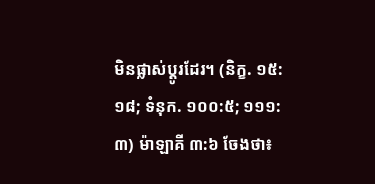មិនផ្លាស់ប្ដូរដែរ។ (និក្ខ. ១៥:១៨; ទំនុក. ១០០:៥; ១១១:៣) ម៉ាឡាគី ៣:៦ ចែងថា៖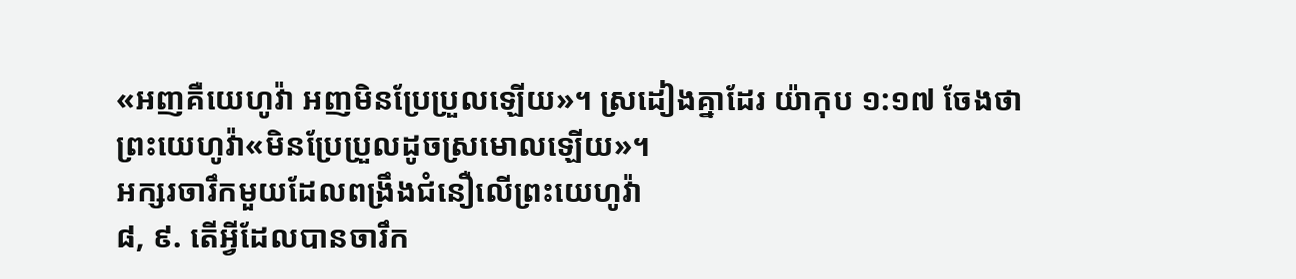«អញគឺយេហូវ៉ា អញមិនប្រែប្រួលឡើយ»។ ស្រដៀងគ្នាដែរ យ៉ាកុប ១:១៧ ចែងថា ព្រះយេហូវ៉ា«មិនប្រែប្រួលដូចស្រមោលឡើយ»។
អក្សរចារឹកមួយដែលពង្រឹងជំនឿលើព្រះយេហូវ៉ា
៨, ៩. តើអ្វីដែលបានចារឹក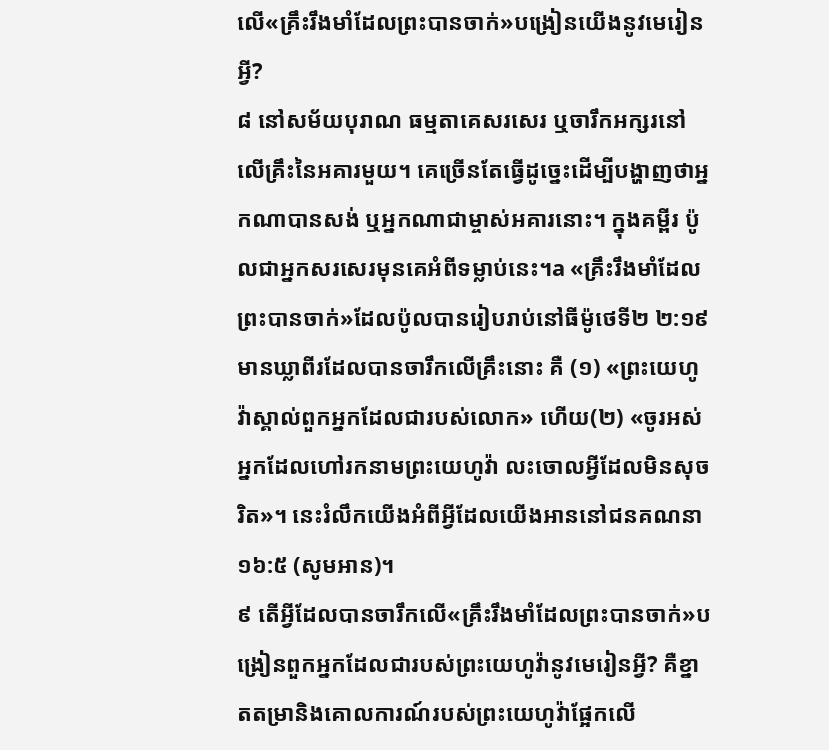លើ«គ្រឹះរឹងមាំដែលព្រះបានចាក់»បង្រៀនយើងនូវមេរៀនអ្វី?
៨ នៅសម័យបុរាណ ធម្មតាគេសរសេរ ឬចារឹកអក្សរនៅលើគ្រឹះនៃអគារមួយ។ គេច្រើនតែធ្វើដូច្នេះដើម្បីបង្ហាញថាអ្នកណាបានសង់ ឬអ្នកណាជាម្ចាស់អគារនោះ។ ក្នុងគម្ពីរ ប៉ូលជាអ្នកសរសេរមុនគេអំពីទម្លាប់នេះ។a «គ្រឹះរឹងមាំដែលព្រះបានចាក់»ដែលប៉ូលបានរៀបរាប់នៅធីម៉ូថេទី២ ២:១៩ មានឃ្លាពីរដែលបានចារឹកលើគ្រឹះនោះ គឺ (១) «ព្រះយេហូវ៉ាស្គាល់ពួកអ្នកដែលជារបស់លោក» ហើយ(២) «ចូរអស់អ្នកដែលហៅរកនាមព្រះយេហូវ៉ា លះចោលអ្វីដែលមិនសុចរិត»។ នេះរំលឹកយើងអំពីអ្វីដែលយើងអាននៅជនគណនា ១៦:៥ (សូមអាន)។
៩ តើអ្វីដែលបានចារឹកលើ«គ្រឹះរឹងមាំដែលព្រះបានចាក់»បង្រៀនពួកអ្នកដែលជារបស់ព្រះយេហូវ៉ានូវមេរៀនអ្វី? គឺខ្នាតតម្រានិងគោលការណ៍របស់ព្រះយេហូវ៉ាផ្អែកលើ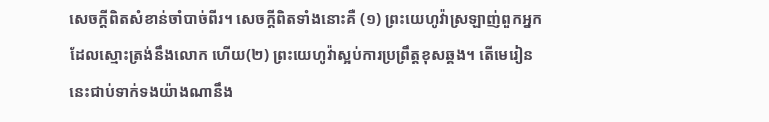សេចក្ដីពិតសំខាន់ចាំបាច់ពីរ។ សេចក្ដីពិតទាំងនោះគឺ (១) ព្រះយេហូវ៉ាស្រឡាញ់ពួកអ្នកដែលស្មោះត្រង់នឹងលោក ហើយ(២) ព្រះយេហូវ៉ាស្អប់ការប្រព្រឹត្តខុសឆ្គង។ តើមេរៀននេះជាប់ទាក់ទងយ៉ាងណានឹង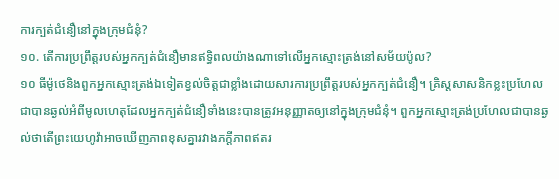ការក្បត់ជំនឿនៅក្នុងក្រុមជំនុំ?
១០. តើការប្រព្រឹត្តរបស់អ្នកក្បត់ជំនឿមានឥទ្ធិពលយ៉ាងណាទៅលើអ្នកស្មោះត្រង់នៅសម័យប៉ូល?
១០ ធីម៉ូថេនិងពួកអ្នកស្មោះត្រង់ឯទៀតខ្វល់ចិត្តជាខ្លាំងដោយសារការប្រព្រឹត្តរបស់អ្នកក្បត់ជំនឿ។ គ្រិស្តសាសនិកខ្លះប្រហែលជាបានឆ្ងល់អំពីមូលហេតុដែលអ្នកក្បត់ជំនឿទាំងនេះបានត្រូវអនុញ្ញាតឲ្យនៅក្នុងក្រុមជំនុំ។ ពួកអ្នកស្មោះត្រង់ប្រហែលជាបានឆ្ងល់ថាតើព្រះយេហូវ៉ាអាចឃើញភាពខុសគ្នារវាងភក្ដីភាពឥតរ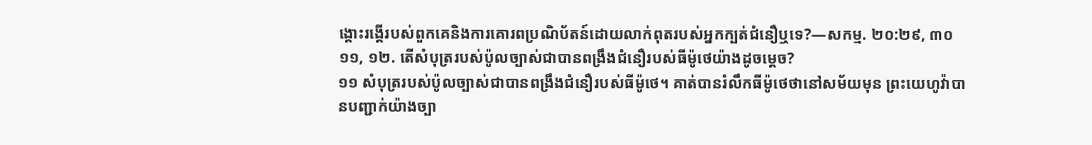ង្គោះរង្គើរបស់ពួកគេនិងការគោរពប្រណិប័តន៍ដោយលាក់ពុតរបស់អ្នកក្បត់ជំនឿឬទេ?—សកម្ម. ២០:២៩, ៣០
១១, ១២. តើសំបុត្ររបស់ប៉ូលច្បាស់ជាបានពង្រឹងជំនឿរបស់ធីម៉ូថេយ៉ាងដូចម្ដេច?
១១ សំបុត្ររបស់ប៉ូលច្បាស់ជាបានពង្រឹងជំនឿរបស់ធីម៉ូថេ។ គាត់បានរំលឹកធីម៉ូថេថានៅសម័យមុន ព្រះយេហូវ៉ាបានបញ្ជាក់យ៉ាងច្បា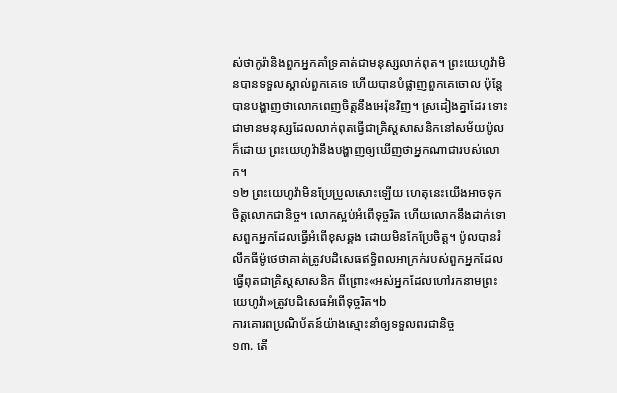ស់ថាកូរ៉ានិងពួកអ្នកគាំទ្រគាត់ជាមនុស្សលាក់ពុត។ ព្រះយេហូវ៉ាមិនបានទទួលស្គាល់ពួកគេទេ ហើយបានបំផ្លាញពួកគេចោល ប៉ុន្តែបានបង្ហាញថាលោកពេញចិត្តនឹងអេរ៉ុនវិញ។ ស្រដៀងគ្នាដែរ ទោះជាមានមនុស្សដែលលាក់ពុតធ្វើជាគ្រិស្តសាសនិកនៅសម័យប៉ូលក៏ដោយ ព្រះយេហូវ៉ានឹងបង្ហាញឲ្យឃើញថាអ្នកណាជារបស់លោក។
១២ ព្រះយេហូវ៉ាមិនប្រែប្រួលសោះឡើយ ហេតុនេះយើងអាចទុកចិត្តលោកជានិច្ច។ លោកស្អប់អំពើទុច្ចរិត ហើយលោកនឹងដាក់ទោសពួកអ្នកដែលធ្វើអំពើខុសឆ្គង ដោយមិនកែប្រែចិត្ត។ ប៉ូលបានរំលឹកធីម៉ូថេថាគាត់ត្រូវបដិសេធឥទ្ធិពលអាក្រក់របស់ពួកអ្នកដែលធ្វើពុតជាគ្រិស្តសាសនិក ពីព្រោះ«អស់អ្នកដែលហៅរកនាមព្រះយេហូវ៉ា»ត្រូវបដិសេធអំពើទុច្ចរិត។b
ការគោរពប្រណិប័តន៍យ៉ាងស្មោះនាំឲ្យទទួលពរជានិច្ច
១៣. តើ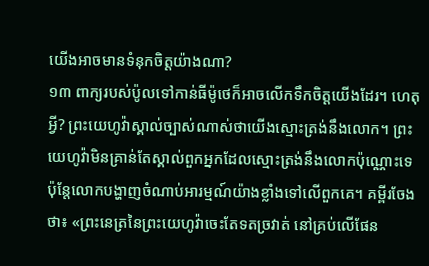យើងអាចមានទំនុកចិត្តយ៉ាងណា?
១៣ ពាក្យរបស់ប៉ូលទៅកាន់ធីម៉ូថេក៏អាចលើកទឹកចិត្តយើងដែរ។ ហេតុអ្វី? ព្រះយេហូវ៉ាស្គាល់ច្បាស់ណាស់ថាយើងស្មោះត្រង់នឹងលោក។ ព្រះយេហូវ៉ាមិនគ្រាន់តែស្គាល់ពួកអ្នកដែលស្មោះត្រង់នឹងលោកប៉ុណ្ណោះទេ ប៉ុន្តែលោកបង្ហាញចំណាប់អារម្មណ៍យ៉ាងខ្លាំងទៅលើពួកគេ។ គម្ពីរចែងថា៖ «ព្រះនេត្រនៃព្រះយេហូវ៉ាចេះតែទតច្រវាត់ នៅគ្រប់លើផែន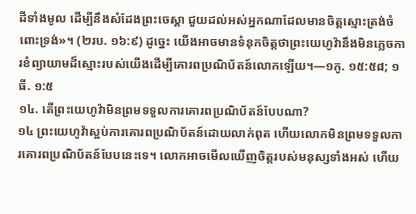ដីទាំងមូល ដើម្បីនឹងសំដែងព្រះចេស្ដា ជួយដល់អស់អ្នកណាដែលមានចិត្តស្មោះត្រង់ចំពោះទ្រង់»។ (២រប. ១៦:៩) ដូច្នេះ យើងអាចមានទំនុកចិត្តថាព្រះយេហូវ៉ានឹងមិនភ្លេចការខំព្យាយាមដ៏ស្មោះរបស់យើងដើម្បីគោរពប្រណិប័តន៍លោកឡើយ។—១កូ. ១៥:៥៨; ១ធី. ១:៥
១៤. តើព្រះយេហូវ៉ាមិនព្រមទទួលការគោរពប្រណិប័តន៍បែបណា?
១៤ ព្រះយេហូវ៉ាស្អប់ការគោរពប្រណិប័តន៍ដោយលាក់ពុត ហើយលោកមិនព្រមទទួលការគោរពប្រណិប័តន៍បែបនេះទេ។ លោកអាចមើលឃើញចិត្តរបស់មនុស្សទាំងអស់ ហើយ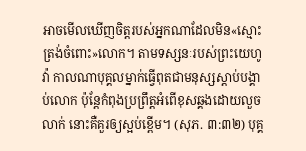អាចមើលឃើញចិត្តរបស់អ្នកណាដែលមិន«ស្មោះត្រង់ចំពោះ»លោក។ តាមទស្សនៈរបស់ព្រះយេហូវ៉ា កាលណាបុគ្គលម្នាក់ធ្វើពុតជាមនុស្សស្ដាប់បង្គាប់លោក ប៉ុន្តែកំពុងប្រព្រឹត្តអំពើខុសឆ្គងដោយលួចលាក់ នោះគឺគួរឲ្យស្អប់ខ្ពើម។ (សុភ. ៣:៣២) បុគ្គ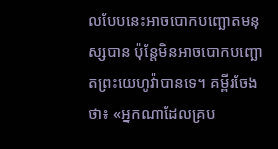លបែបនេះអាចបោកបញ្ឆោតមនុស្សបាន ប៉ុន្តែមិនអាចបោកបញ្ឆោតព្រះយេហូវ៉ាបានទេ។ គម្ពីរចែងថា៖ «អ្នកណាដែលគ្រប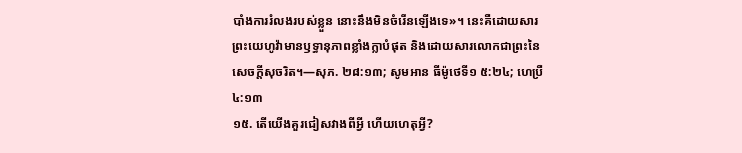បាំងការរំលងរបស់ខ្លួន នោះនឹងមិនចំរើនឡើងទេ»។ នេះគឺដោយសារព្រះយេហូវ៉ាមានឫទ្ធានុភាពខ្លាំងក្លាបំផុត និងដោយសារលោកជាព្រះនៃសេចក្ដីសុចរិត។—សុភ. ២៨:១៣; សូមអាន ធីម៉ូថេទី១ ៥:២៤; ហេប្រឺ ៤:១៣
១៥. តើយើងគួរជៀសវាងពីអ្វី ហើយហេតុអ្វី?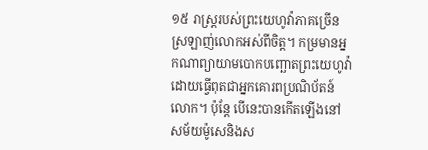១៥ រាស្ត្ររបស់ព្រះយេហូវ៉ាភាគច្រើនស្រឡាញ់លោកអស់ពីចិត្ត។ កម្រមានអ្នកណាព្យាយាមបោកបញ្ឆោតព្រះយេហូវ៉ាដោយធ្វើពុតជាអ្នកគោរពប្រណិប័តន៍លោក។ ប៉ុន្តែ បើនេះបានកើតឡើងនៅសម័យម៉ូសេនិងស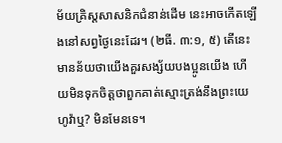ម័យគ្រិស្តសាសនិកជំនាន់ដើម នេះអាចកើតឡើងនៅសព្វថ្ងៃនេះដែរ។ (២ធី. ៣:១, ៥) តើនេះមានន័យថាយើងគួរសង្ស័យបងប្អូនយើង ហើយមិនទុកចិត្តថាពួកគាត់ស្មោះត្រង់នឹងព្រះយេហូវ៉ាឬ? មិនមែនទេ។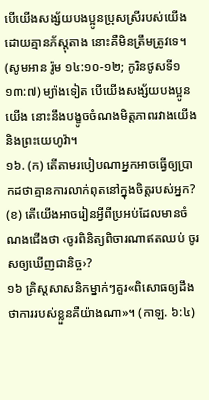បើយើងសង្ស័យបងប្អូនប្រុសស្រីរបស់យើងដោយគ្មានភ័ស្តុតាង នោះគឺមិនត្រឹមត្រូវទេ។ (សូមអាន រ៉ូម ១៤:១០-១២; កូរិនថូសទី១ ១៣:៧) ម្យ៉ាងទៀត បើយើងសង្ស័យបងប្អូនយើង នោះនឹងបង្ខូចចំណងមិត្តភាពរវាងយើងនិងព្រះយេហូវ៉ា។
១៦. (ក) តើតាមរបៀបណាអ្នកអាចធ្វើឲ្យប្រាកដថាគ្មានការលាក់ពុតនៅក្នុងចិត្តរបស់អ្នក? (ខ) តើយើងអាចរៀនអ្វីពីប្រអប់ដែលមានចំណងជើងថា ‹ចូរពិនិត្យពិចារណាឥតឈប់ ចូរសឲ្យឃើញជានិច្ច›?
១៦ គ្រិស្តសាសនិកម្នាក់ៗគួរ«ពិសោធឲ្យដឹងថាការរបស់ខ្លួនគឺយ៉ាងណា»។ (កាឡ. ៦:៤)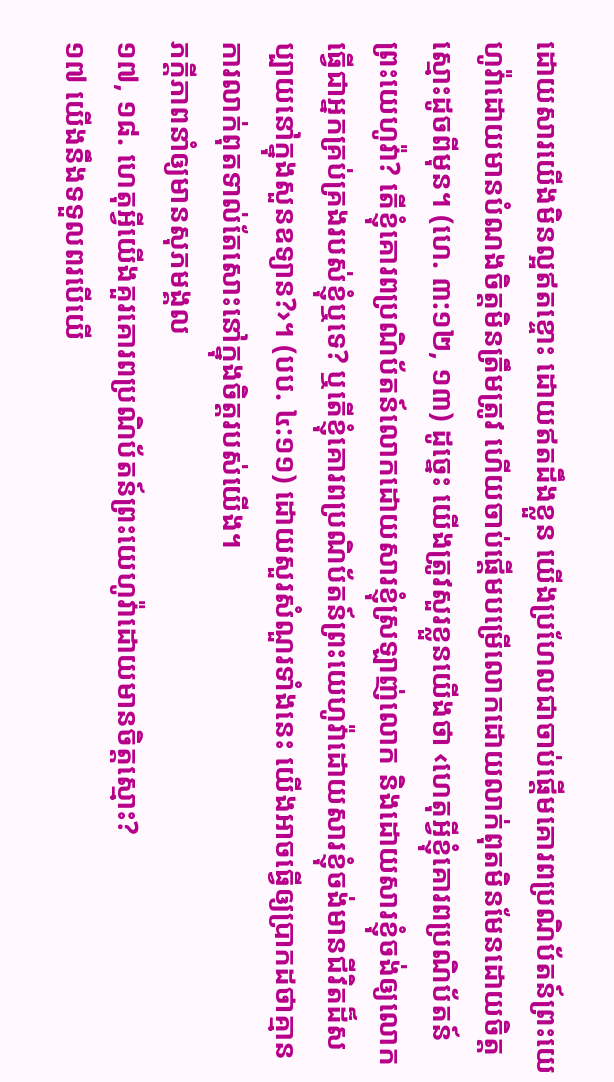ដោយសារយើងមិនល្អឥតខ្ចោះ ដោយឥតដឹងខ្លួន យើងប្រហែលជាចាប់ផ្ដើមគោរពប្រណិប័តន៍ព្រះយេហូវ៉ាដោយមានបំណងចិត្តមិនត្រឹមត្រូវ ហើយចាប់ផ្ដើមបម្រើលោកដោយលាក់ពុតមិនមែនដោយចិត្តស្មោះដូចពីមុន។ (ហេ. ៣:១២, ១៣) ដូច្នេះ យើងត្រូវសួរខ្លួនយើងថា ‹ហេតុអ្វីខ្ញុំគោរពប្រណិប័តន៍ព្រះយេហូវ៉ា? តើខ្ញុំគោរពប្រណិប័តន៍លោកដោយសារខ្ញុំស្រឡាញ់លោក និងដោយសារខ្ញុំចង់ឲ្យលោកធ្វើជាអ្នកគ្រប់គ្រងរបស់ខ្ញុំឬទេ? ឬតើខ្ញុំគោរពប្រណិប័តន៍ព្រះយេហូវ៉ាដោយសារខ្ញុំចង់មានជីវិតដ៏សប្បាយនៅក្នុងសួនឧទ្យាន?›។ (បប. ៤:១១) ដោយសួរសំណួរទាំងនេះ យើងអាចធ្វើឲ្យប្រាកដថាគ្មានការលាក់ពុតទាល់តែសោះនៅក្នុងចិត្តរបស់យើង។
ភក្ដីភាពនាំឲ្យមានសុភមង្គល
១៧, ១៨. ហេតុអ្វីយើងគួរគោរពប្រណិប័តន៍ព្រះយេហូវ៉ាដោយមានចិត្តស្មោះ?
១៧ យើងនឹងទទួលពរបើយើ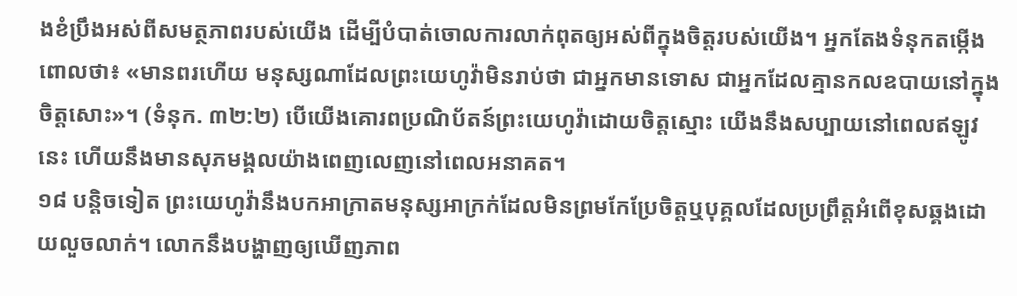ងខំប្រឹងអស់ពីសមត្ថភាពរបស់យើង ដើម្បីបំបាត់ចោលការលាក់ពុតឲ្យអស់ពីក្នុងចិត្តរបស់យើង។ អ្នកតែងទំនុកតម្កើងពោលថា៖ «មានពរហើយ មនុស្សណាដែលព្រះយេហូវ៉ាមិនរាប់ថា ជាអ្នកមានទោស ជាអ្នកដែលគ្មានកលឧបាយនៅក្នុងចិត្តសោះ»។ (ទំនុក. ៣២:២) បើយើងគោរពប្រណិប័តន៍ព្រះយេហូវ៉ាដោយចិត្តស្មោះ យើងនឹងសប្បាយនៅពេលឥឡូវនេះ ហើយនឹងមានសុភមង្គលយ៉ាងពេញលេញនៅពេលអនាគត។
១៨ បន្ដិចទៀត ព្រះយេហូវ៉ានឹងបកអាក្រាតមនុស្សអាក្រក់ដែលមិនព្រមកែប្រែចិត្តឬបុគ្គលដែលប្រព្រឹត្តអំពើខុសឆ្គងដោយលួចលាក់។ លោកនឹងបង្ហាញឲ្យឃើញភាព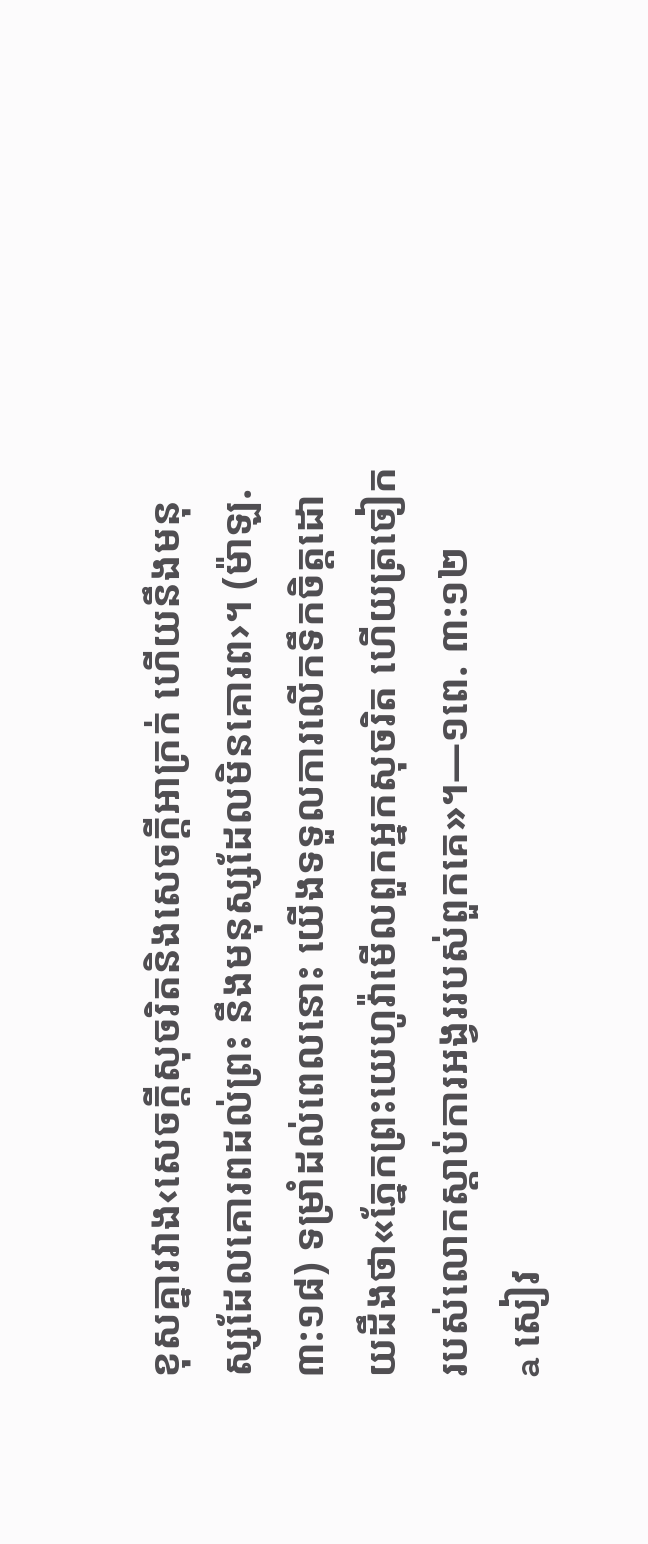ខុសគ្នារវាង‹សេចក្ដីសុចរិតនិងសេចក្ដីអាក្រក់ ហើយនឹងមនុស្សដែលគោរពដល់ព្រះ នឹងមនុស្សដែលមិនគោរព›។ (ម៉ាឡ. ៣:១៨) ទម្រាំដល់ពេលនោះ យើងទទួលការលើកទឹកចិត្តដោយដឹងថា«ភ្នែកព្រះយេហូវ៉ាមើលពួកអ្នកសុចរិត ហើយត្រចៀករបស់លោកស្ដាប់ការអង្វររបស់ពួកគេ»។—១ពេ. ៣:១២
a សៀវ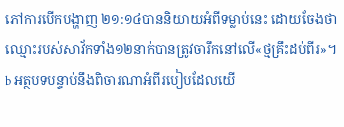ភៅការបើកបង្ហាញ ២១:១៤បាននិយាយអំពីទម្លាប់នេះ ដោយចែងថាឈ្មោះរបស់សាវ័កទាំង១២នាក់បានត្រូវចារឹកនៅលើ«ថ្មគ្រឹះដប់ពីរ»។
b អត្ថបទបន្ទាប់នឹងពិចារណាអំពីរបៀបដែលយើ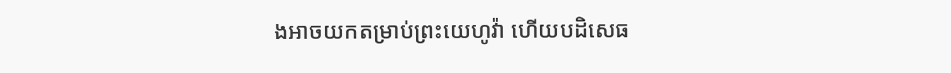ងអាចយកតម្រាប់ព្រះយេហូវ៉ា ហើយបដិសេធ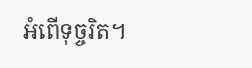អំពើទុច្ចរិត។